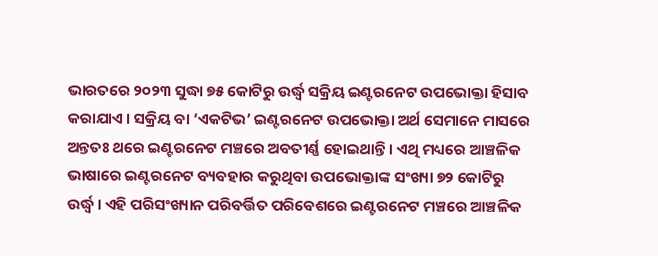ଭାରତରେ ୨୦୨୩ ସୁଦ୍ଧା ୭୫ କୋଟିରୁ ଉର୍ଦ୍ଧ୍ୱ ସକ୍ରିୟ ଇଣ୍ଟରନେଟ ଉପଭୋକ୍ତା ହିସାବ କରାଯାଏ । ସକ୍ରିୟ ବା ‘ଏକଟିଭ’ ଇଣ୍ଟରନେଟ ଉପଭୋକ୍ତା ଅର୍ଥ ସେମାନେ ମାସରେ ଅନ୍ତତଃ ଥରେ ଇଣ୍ଟରନେଟ ମଞ୍ଚରେ ଅବତୀର୍ଣ୍ଣ ହୋଇଥାନ୍ତି । ଏଥି ମଧ୍ୟରେ ଆଞ୍ଚଳିକ ଭାଷାରେ ଇଣ୍ଟରନେଟ ବ୍ୟବହାର କରୁଥିବା ଉପଭୋକ୍ତାଙ୍କ ସଂଖ୍ୟା ୭୨ କୋଟିରୁ ଉର୍ଦ୍ଧ୍ୱ । ଏହି ପରିସଂଖ୍ୟାନ ପରିବର୍ତ୍ତିତ ପରିବେଶରେ ଇଣ୍ଟରନେଟ ମଞ୍ଚରେ ଆଞ୍ଚଳିକ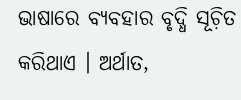ଭାଷାରେ ବ୍ୟବହାର ବୃଦ୍ଧି ସୂଚ଼ିତ କରିଥାଏ । ଅର୍ଥାତ,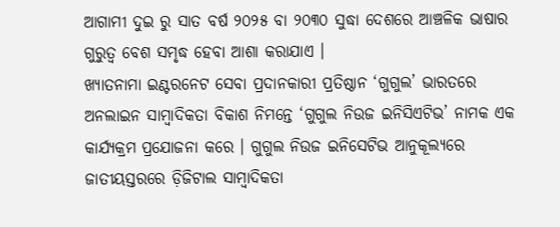ଆଗାମୀ ଦୁଇ ରୁ ସାତ ବର୍ଷ ୨୦୨୫ ବା ୨୦୩୦ ସୁଦ୍ଧା ଦେଶରେ ଆଞ୍ଚଳିକ ଭାଷାର ଗୁରୁତ୍ୱ ବେଶ ସମୃଦ୍ଧ ହେବା ଆଶା କରାଯାଏ ।
ଖ୍ୟାତନାମା ଇଣ୍ଟରନେଟ ସେବା ପ୍ରଦାନକାରୀ ପ୍ରତିଷ୍ଠାନ ‘ଗୁଗୁଲ’ ଭାରତରେ ଅନଲାଇନ ସାମ୍ୱାଦିକତା ବିକାଶ ନିମନ୍ତେ ‘ଗୁଗୁଲ ନିଉଜ ଇନିସିଏଟିଭ’ ନାମକ ଏକ କାର୍ଯ୍ୟକ୍ରମ ପ୍ରଯୋଜନା କରେ । ଗୁଗୁଲ ନିଉଜ ଇନିସେଟିଭ ଆନୁକୂଲ୍ୟରେ ଜାତୀୟସ୍ତରରେ ଡ଼ିଜିଟାଲ ସାମ୍ୱାଦିକତା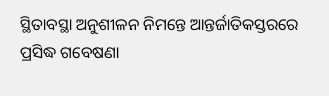ସ୍ଥିତାବସ୍ଥା ଅନୁଶୀଳନ ନିମନ୍ତେ ଆନ୍ତର୍ଜାତିକସ୍ତରରେ ପ୍ରସିଦ୍ଧ ଗବେଷଣା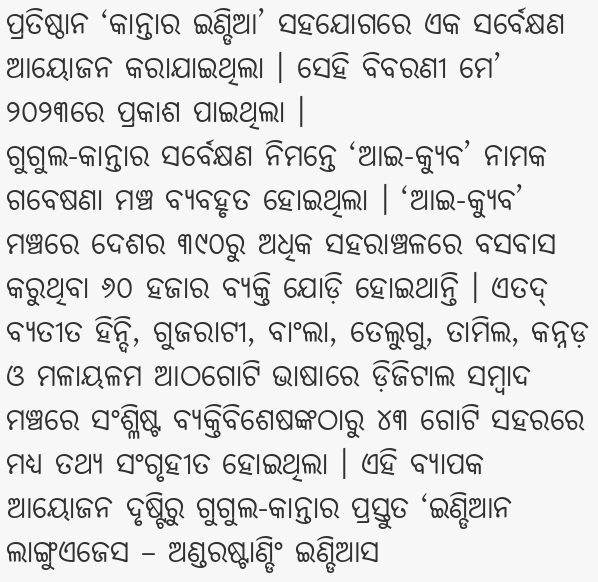ପ୍ରତିଷ୍ଠାନ ‘କାନ୍ତାର ଇଣ୍ଡିଆ’ ସହଯୋଗରେ ଏକ ସର୍ବେକ୍ଷଣ ଆୟୋଜନ କରାଯାଇଥିଲା । ସେହି ବିବରଣୀ ମେ’ ୨୦୨୩ରେ ପ୍ରକାଶ ପାଇଥିଲା ।
ଗୁଗୁଲ-କାନ୍ତାର ସର୍ବେକ୍ଷଣ ନିମନ୍ତେ ‘ଆଇ-କ୍ୟୁବ’ ନାମକ ଗବେଷଣା ମଞ୍ଚ ବ୍ୟବହୃତ ହୋଇଥିଲା । ‘ଆଇ-କ୍ୟୁବ’ ମଞ୍ଚରେ ଦେଶର ୩୯୦ରୁ ଅଧିକ ସହରାଞ୍ଚଳରେ ବସବାସ କରୁଥିବା ୬୦ ହଜାର ବ୍ୟକ୍ତି ଯୋଡ଼ି ହୋଇଥାନ୍ତି । ଏତଦ୍ ବ୍ୟତୀତ ହିନ୍ଦି, ଗୁଜରାଟୀ, ବାଂଲା, ତେଲୁଗୁ, ତାମିଲ, କନ୍ନଡ଼ ଓ ମଳାୟଳମ ଆଠଗୋଟି ଭାଷାରେ ଡ଼ିଜିଟାଲ ସମ୍ୱାଦ ମଞ୍ଚରେ ସଂଶ୍ଳିଷ୍ଟ ବ୍ୟକ୍ତିବିଶେଷଙ୍କଠାରୁ ୪୩ ଗୋଟି ସହରରେ ମଧ୍ୟ ତଥ୍ୟ ସଂଗୃହୀତ ହୋଇଥିଲା । ଏହି ବ୍ୟାପକ ଆୟୋଜନ ଦୃଷ୍ଟିରୁ ଗୁଗୁଲ-କାନ୍ତାର ପ୍ରସ୍ତୁତ ‘ଇଣ୍ଡିଆନ ଲାଙ୍ଗୁଏଜେସ – ଅଣ୍ଡରଷ୍ଟାଣ୍ଡିଂ ଇଣ୍ଡିଆସ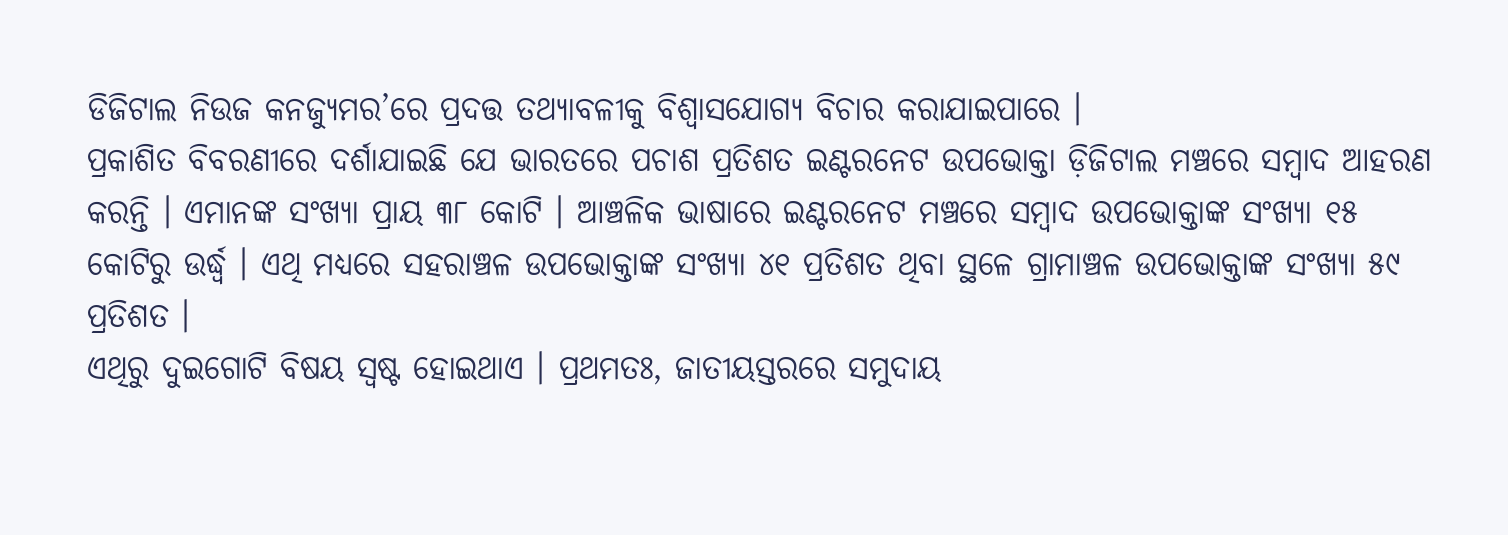ଡିଜିଟାଲ ନିଉଜ କନଜ୍ୟୁମର’ରେ ପ୍ରଦତ୍ତ ତଥ୍ୟାବଳୀକୁ ବିଶ୍ୱାସଯୋଗ୍ୟ ବିଚାର କରାଯାଇପାରେ ।
ପ୍ରକାଶିତ ବିବରଣୀରେ ଦର୍ଶାଯାଇଛି ଯେ ଭାରତରେ ପଚାଶ ପ୍ରତିଶତ ଇଣ୍ଟରନେଟ ଉପଭୋକ୍ତା ଡ଼ିଜିଟାଲ ମଞ୍ଚରେ ସମ୍ୱାଦ ଆହରଣ କରନ୍ତି । ଏମାନଙ୍କ ସଂଖ୍ୟା ପ୍ରାୟ ୩୮ କୋଟି । ଆଞ୍ଚଳିକ ଭାଷାରେ ଇଣ୍ଟରନେଟ ମଞ୍ଚରେ ସମ୍ୱାଦ ଉପଭୋକ୍ତାଙ୍କ ସଂଖ୍ୟା ୧୫ କୋଟିରୁ ଉର୍ଦ୍ଧ୍ୱ । ଏଥି ମଧ୍ୟରେ ସହରାଞ୍ଚଳ ଉପଭୋକ୍ତାଙ୍କ ସଂଖ୍ୟା ୪୧ ପ୍ରତିଶତ ଥିବା ସ୍ଥଳେ ଗ୍ରାମାଞ୍ଚଳ ଉପଭୋକ୍ତାଙ୍କ ସଂଖ୍ୟା ୫୯ ପ୍ରତିଶତ ।
ଏଥିରୁ ଦୁଇଗୋଟି ବିଷୟ ସ୍ୱଷ୍ଟ ହୋଇଥାଏ । ପ୍ରଥମତଃ, ଜାତୀୟସ୍ତରରେ ସମୁଦାୟ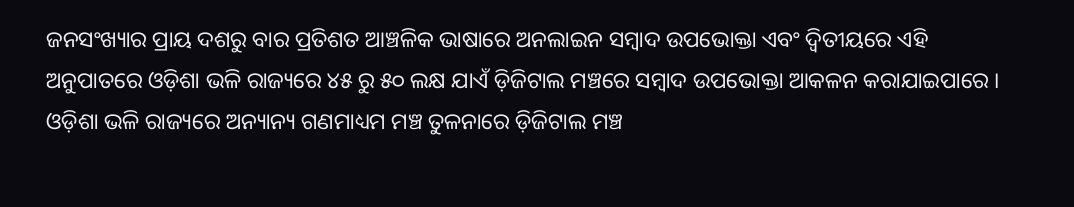ଜନସଂଖ୍ୟାର ପ୍ରାୟ ଦଶରୁ ବାର ପ୍ରତିଶତ ଆଞ୍ଚଳିକ ଭାଷାରେ ଅନଲାଇନ ସମ୍ୱାଦ ଉପଭୋକ୍ତା ଏବଂ ଦ୍ୱିତୀୟରେ ଏହି ଅନୁପାତରେ ଓଡ଼ିଶା ଭଳି ରାଜ୍ୟରେ ୪୫ ରୁ ୫୦ ଲକ୍ଷ ଯାଏଁ ଡ଼ିଜିଟାଲ ମଞ୍ଚରେ ସମ୍ୱାଦ ଉପଭୋକ୍ତା ଆକଳନ କରାଯାଇପାରେ । ଓଡ଼ିଶା ଭଳି ରାଜ୍ୟରେ ଅନ୍ୟାନ୍ୟ ଗଣମାଧ୍ୟମ ମଞ୍ଚ ତୁଳନାରେ ଡ଼ିଜିଟାଲ ମଞ୍ଚ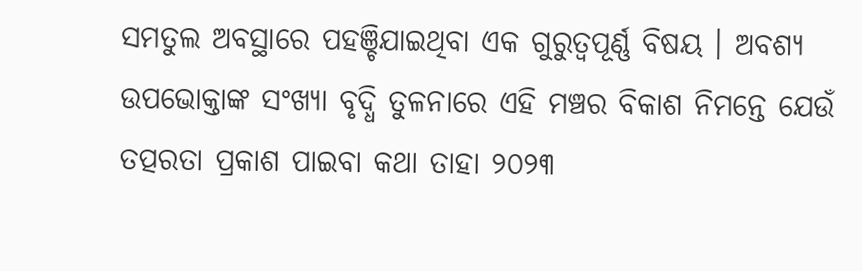ସମତୁଲ ଅବସ୍ଥାରେ ପହଞ୍ଚିଯାଇଥିବା ଏକ ଗୁରୁତ୍ୱପୂର୍ଣ୍ଣ ବିଷୟ । ଅବଶ୍ୟ ଉପଭୋକ୍ତାଙ୍କ ସଂଖ୍ୟା ବୃଦ୍ଧି ତୁଳନାରେ ଏହି ମଞ୍ଚର ବିକାଶ ନିମନ୍ତେ ଯେଉଁ ତତ୍ପରତା ପ୍ରକାଶ ପାଇବା କଥା ତାହା ୨୦୨୩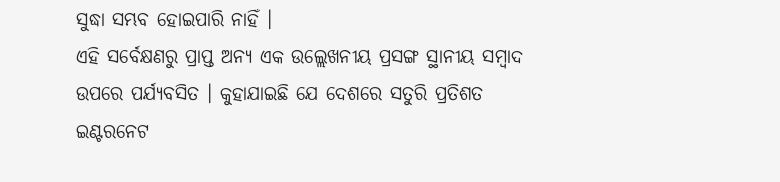ସୁଦ୍ଧା ସମ୍ଭବ ହୋଇପାରି ନାହିଁ ।
ଏହି ସର୍ବେକ୍ଷଣରୁ ପ୍ରାପ୍ତ ଅନ୍ୟ ଏକ ଉଲ୍ଲେଖନୀୟ ପ୍ରସଙ୍ଗ ସ୍ଥାନୀୟ ସମ୍ୱାଦ ଉପରେ ପର୍ଯ୍ୟବସିତ । କୁହାଯାଇଛି ଯେ ଦେଶରେ ସତୁରି ପ୍ରତିଶତ ଇଣ୍ଟରନେଟ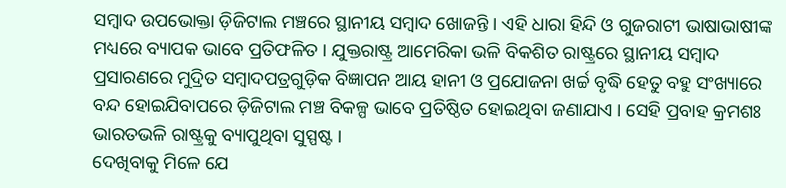ସମ୍ୱାଦ ଉପଭୋକ୍ତା ଡ଼ିଜିଟାଲ ମଞ୍ଚରେ ସ୍ଥାନୀୟ ସମ୍ୱାଦ ଖୋଜନ୍ତି । ଏହି ଧାରା ହିନ୍ଦି ଓ ଗୁଜରାଟୀ ଭାଷାଭାଷୀଙ୍କ ମଧ୍ୟରେ ବ୍ୟାପକ ଭାବେ ପ୍ରତିଫଳିତ । ଯୁକ୍ତରାଷ୍ଟ୍ର ଆମେରିକା ଭଳି ବିକଶିତ ରାଷ୍ଟ୍ରରେ ସ୍ଥାନୀୟ ସମ୍ୱାଦ ପ୍ରସାରଣରେ ମୁଦ୍ରିତ ସମ୍ୱାଦପତ୍ରଗୁଡ଼ିକ ବିଜ୍ଞାପନ ଆୟ ହାନୀ ଓ ପ୍ରଯୋଜନା ଖର୍ଚ୍ଚ ବୃଦ୍ଧି ହେତୁ ବହୁ ସଂଖ୍ୟାରେ ବନ୍ଦ ହୋଇଯିବାପରେ ଡ଼ିଜିଟାଲ ମଞ୍ଚ ବିକଳ୍ପ ଭାବେ ପ୍ରତିଷ୍ଠିତ ହୋଇଥିବା ଜଣାଯାଏ । ସେହି ପ୍ରବାହ କ୍ରମଶଃ ଭାରତଭଳି ରାଷ୍ଟ୍ରକୁ ବ୍ୟାପୁଥିବା ସୁସ୍ପଷ୍ଟ ।
ଦେଖିବାକୁ ମିଳେ ଯେ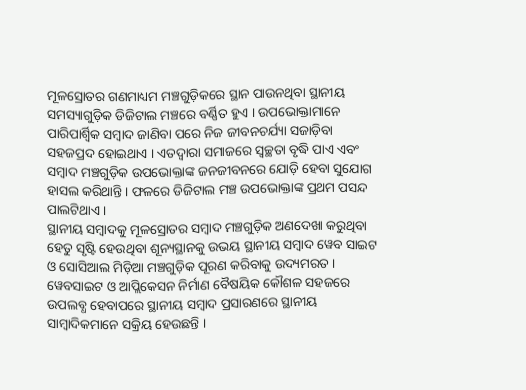ମୂଳସ୍ରୋତର ଗଣମାଧ୍ୟମ ମଞ୍ଚଗୁଡ଼ିକରେ ସ୍ଥାନ ପାଉନଥିବା ସ୍ଥାନୀୟ ସମସ୍ୟାଗୁଡ଼ିକ ଡିଜିଟାଲ ମଞ୍ଚରେ ବର୍ଣ୍ଣିତ ହୁଏ । ଉପଭୋକ୍ତାମାନେ ପାରିପାର୍ଶ୍ୱିକ ସମ୍ୱାଦ ଜାଣିବା ପରେ ନିଜ ଜୀବନଚର୍ଯ୍ୟା ସଜାଡ଼ିବା ସହଜପ୍ରଦ ହୋଇଥାଏ । ଏତଦ୍ୱାରା ସମାଜରେ ସ୍ୱଚ୍ଛତା ବୃଦ୍ଧି ପାଏ ଏବଂ ସମ୍ୱାଦ ମଞ୍ଚଗୁଡ଼ିକ ଉପଭୋକ୍ତାଙ୍କ ଜନଜୀବନରେ ଯୋଡ଼ି ହେବା ସୁଯୋଗ ହାସଲ କରିଥାନ୍ତି । ଫଳରେ ଡିଜିଟାଲ ମଞ୍ଚ ଉପଭୋକ୍ତାଙ୍କ ପ୍ରଥମ ପସନ୍ଦ ପାଲଟିଥାଏ ।
ସ୍ଥାନୀୟ ସମ୍ୱାଦକୁ ମୂଳସ୍ରୋତର ସମ୍ୱାଦ ମଞ୍ଚଗୁଡ଼ିକ ଅଣଦେଖା କରୁଥିବା ହେତୁ ସୃଷ୍ଟି ହେଉଥିବା ଶୂନ୍ୟସ୍ଥାନକୁ ଉଭୟ ସ୍ଥାନୀୟ ସମ୍ୱାଦ ୱେବ ସାଇଟ ଓ ସୋସିଆଲ ମିଡ଼ିଆ ମଞ୍ଚଗୁଡ଼ିକ ପୂରଣ କରିବାକୁ ଉଦ୍ୟମରତ । ୱେବସାଇଟ ଓ ଆପ୍ଲିକେସନ ନିର୍ମାଣ ବୈଷୟିକ କୌଶଳ ସହଜରେ ଉପଲବ୍ଧ ହେବାପରେ ସ୍ଥାନୀୟ ସମ୍ୱାଦ ପ୍ରସାରଣରେ ସ୍ଥାନୀୟ ସାମ୍ୱାଦିକମାନେ ସକ୍ରିୟ ହେଉଛନ୍ତି ।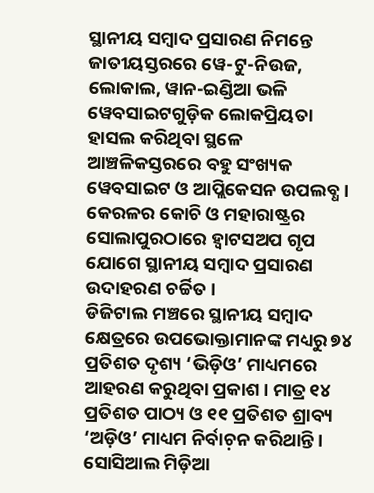ସ୍ଥାନୀୟ ସମ୍ୱାଦ ପ୍ରସାରଣ ନିମନ୍ତେ ଜାତୀୟସ୍ତରରେ ୱେ-ଟୁ-ନିଉଜ, ଲୋକାଲ, ୱାନ-ଇଣ୍ଡିଆ ଭଳି ୱେବସାଇଟଗୁଡ଼ିକ ଲୋକପ୍ରିୟତା ହାସଲ କରିଥିବା ସ୍ଥଳେ ଆଞ୍ଚଳିକସ୍ତରରେ ବହୁ ସଂଖ୍ୟକ ୱେବସାଇଟ ଓ ଆପ୍ଲିକେସନ ଉପଲବ୍ଧ । କେରଳର କୋଚି ଓ ମହାରାଷ୍ଟ୍ରର ସୋଲାପୁରଠାରେ ହ୍ୱାଟସଅପ ଗୃପ ଯୋଗେ ସ୍ଥାନୀୟ ସମ୍ୱାଦ ପ୍ରସାରଣ ଉଦାହରଣ ଚର୍ଚ୍ଚିତ ।
ଡିଜିଟାଲ ମଞ୍ଚରେ ସ୍ଥାନୀୟ ସମ୍ୱାଦ କ୍ଷେତ୍ରରେ ଉପଭୋକ୍ତାମାନଙ୍କ ମଧ୍ୟରୁ ୭୪ ପ୍ରତିଶତ ଦୃଶ୍ୟ ‘ଭିଡ଼ିଓ’ ମାଧ୍ୟମରେ ଆହରଣ କରୁଥିବା ପ୍ରକାଶ । ମାତ୍ର ୧୪ ପ୍ରତିଶତ ପାଠ୍ୟ ଓ ୧୧ ପ୍ରତିଶତ ଶ୍ରାବ୍ୟ ‘ଅଡ଼ିଓ’ ମାଧ୍ୟମ ନିର୍ବାଚ଼ନ କରିଥାନ୍ତି । ସୋସିଆଲ ମିଡ଼ିଆ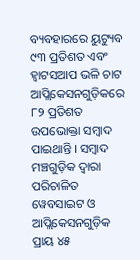ବ୍ୟବହାରରେ ୟୁଟ୍ୟୁବ ୯୩ ପ୍ରତିଶତ ଏବଂ ହ୍ୱାଟସଆପ ଭଳି ଚାଟ ଆପ୍ଲିକେସନଗୁଡ଼ିକରେ ୮୨ ପ୍ରତିଶତ ଉପଭୋକ୍ତା ସମ୍ୱାଦ ପାଇଥାନ୍ତି । ସମ୍ୱାଦ ମଞ୍ଚଗୁଡ଼ିକ ଦ୍ୱାରା ପରିଚାଳିତ ୱେବସାଇଟ ଓ ଆପ୍ଲିକେସନଗୁଡ଼ିକ ପ୍ରାୟ ୪୫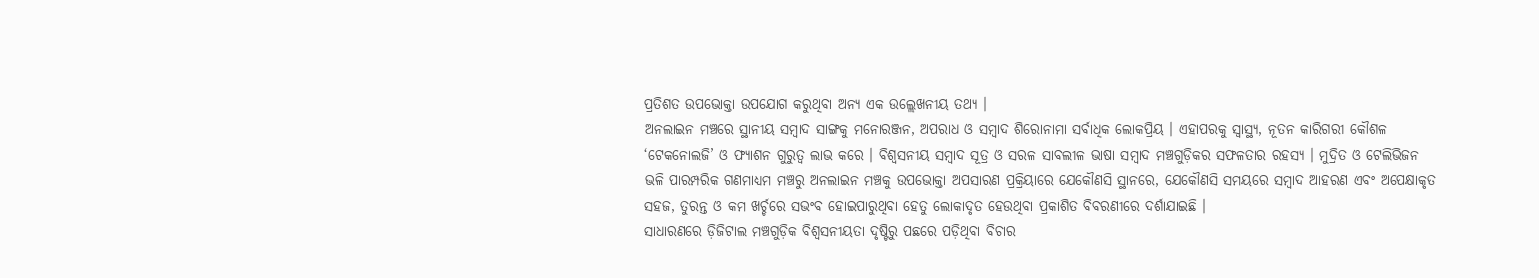ପ୍ରତିଶତ ଉପଭୋକ୍ତା ଉପଯୋଗ କରୁଥିବା ଅନ୍ୟ ଏକ ଉଲ୍ଲେଖନୀୟ ତଥ୍ୟ ।
ଅନଲାଇନ ମଞ୍ଚରେ ସ୍ଥାନୀୟ ସମ୍ୱାଦ ସାଙ୍ଗକୁ ମନୋରଞ୍ଜନ, ଅପରାଧ ଓ ସମ୍ୱାଦ ଶିରୋନାମା ସର୍ବାଧିକ ଲୋକପ୍ରିୟ । ଏହାପରକୁ ସ୍ୱାସ୍ଥ୍ୟ, ନୂତନ କାରିଗରୀ କୌଶଳ ‘ଟେକନୋଲଜି’ ଓ ଫ୍ୟାଶନ ଗୁରୁତ୍ୱ ଲାଭ କରେ । ବିଶ୍ୱସନୀୟ ସମ୍ୱାଦ ସୂତ୍ର ଓ ସରଳ ସାବଲୀଳ ଭାଷା ସମ୍ୱାଦ ମଞ୍ଚଗୁଡ଼ିକର ସଫଳତାର ରହସ୍ୟ । ମୁଦ୍ରିତ ଓ ଟେଲିଭିଜନ ଭଳି ପାରମ୍ପରିକ ଗଣମାଧ୍ୟମ ମଞ୍ଚରୁ ଅନଲାଇନ ମଞ୍ଚକୁ ଉପଭୋକ୍ତା ଅପସାରଣ ପ୍ରକ୍ରିୟାରେ ଯେକୌଣସି ସ୍ଥାନରେ, ଯେକୌଣସି ସମୟରେ ସମ୍ୱାଦ ଆହରଣ ଏବଂ ଅପେକ୍ଷାକୃତ ସହଜ, ତୁରନ୍ତ ଓ କମ ଖର୍ଚ୍ଚରେ ସଭଂବ ହୋଇପାରୁଥିବା ହେତୁ ଲୋକାଦୃତ ହେଉଥିବା ପ୍ରକାଶିତ ବିବରଣୀରେ ଦର୍ଶାଯାଇଛି ।
ସାଧାରଣରେ ଡ଼ିଜିଟାଲ ମଞ୍ଚଗୁଡ଼ିକ ବିଶ୍ୱସନୀୟତା ଦୃଷ୍ଟିରୁ ପଛରେ ପଡ଼ିଥିବା ବିଚାର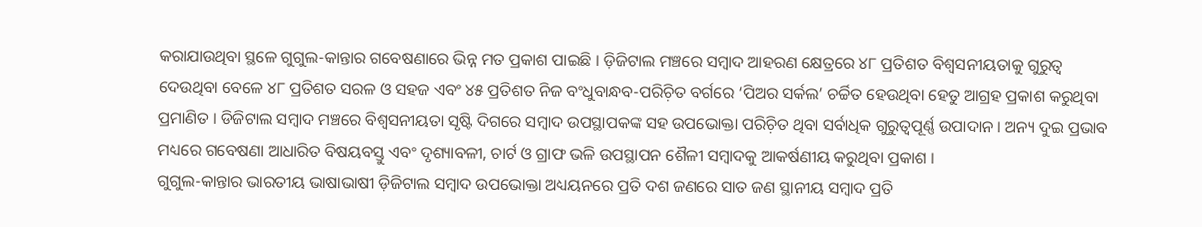କରାଯାଉଥିବା ସ୍ଥଳେ ଗୁଗୁଲ-କାନ୍ତାର ଗବେଷଣାରେ ଭିନ୍ନ ମତ ପ୍ରକାଶ ପାଇଛି । ଡ଼ିଜିଟାଲ ମଞ୍ଚରେ ସମ୍ୱାଦ ଆହରଣ କ୍ଷେତ୍ରରେ ୪୮ ପ୍ରତିଶତ ବିଶ୍ୱସନୀୟତାକୁ ଗୁରୁତ୍ୱ ଦେଉଥିବା ବେଳେ ୪୮ ପ୍ରତିଶତ ସରଳ ଓ ସହଜ ଏବଂ ୪୫ ପ୍ରତିଶତ ନିଜ ବଂଧୁବାନ୍ଧବ-ପରିଚ଼ିତ ବର୍ଗରେ ‘ପିଅର ସର୍କଲ’ ଚର୍ଚ୍ଚିତ ହେଉଥିବା ହେତୁ ଆଗ୍ରହ ପ୍ରକାଶ କରୁଥିବା ପ୍ରମାଣିତ । ଡିଜିଟାଲ ସମ୍ୱାଦ ମଞ୍ଚରେ ବିଶ୍ୱସନୀୟତା ସୃଷ୍ଟି ଦିଗରେ ସମ୍ୱାଦ ଉପସ୍ଥାପକଙ୍କ ସହ ଉପଭୋକ୍ତା ପରିଚ଼ିତ ଥିବା ସର୍ବାଧିକ ଗୁରୁତ୍ୱପୂର୍ଣ୍ଣ ଉପାଦାନ । ଅନ୍ୟ ଦୁଇ ପ୍ରଭାବ ମଧ୍ୟରେ ଗବେଷଣା ଆଧାରିତ ବିଷୟବସ୍ତୁ ଏବଂ ଦୃଶ୍ୟାବଳୀ, ଚାର୍ଟ ଓ ଗ୍ରାଫ ଭଳି ଉପସ୍ଥାପନ ଶୈଳୀ ସମ୍ୱାଦକୁ ଆକର୍ଷଣୀୟ କରୁଥିବା ପ୍ରକାଶ ।
ଗୁଗୁଲ-କାନ୍ତାର ଭାରତୀୟ ଭାଷାଭାଷୀ ଡ଼ିଜିଟାଲ ସମ୍ୱାଦ ଉପଭୋକ୍ତା ଅଧ୍ୟୟନରେ ପ୍ରତି ଦଶ ଜଣରେ ସାତ ଜଣ ସ୍ଥାନୀୟ ସମ୍ୱାଦ ପ୍ରତି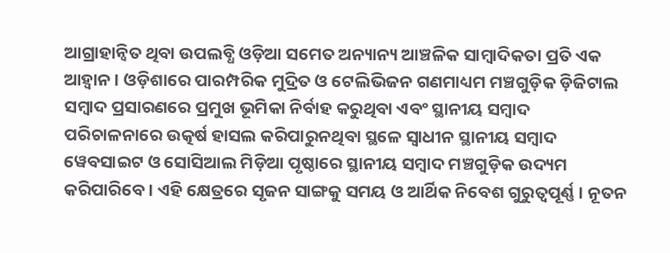ଆଗ୍ରାହାନ୍ୱିତ ଥିବା ଉପଲବ୍ଧି ଓଡ଼ିଆ ସମେତ ଅନ୍ୟାନ୍ୟ ଆଞ୍ଚଳିକ ସାମ୍ୱାଦିକତା ପ୍ରତି ଏକ ଆହ୍ୱାନ । ଓଡ଼ିଶାରେ ପାରମ୍ପରିକ ମୁଦ୍ରିତ ଓ ଟେଲିଭିଜନ ଗଣମାଧ୍ୟମ ମଞ୍ଚଗୁଡ଼ିକ ଡ଼ିଜିଟାଲ ସମ୍ୱାଦ ପ୍ରସାରଣରେ ପ୍ରମୁଖ ଭୂମିକା ନିର୍ବାହ କରୁଥିବା ଏବଂ ସ୍ଥାନୀୟ ସମ୍ୱାଦ ପରିଚାଳନାରେ ଉତ୍କର୍ଷ ହାସଲ କରିପାରୁନଥିବା ସ୍ଥଳେ ସ୍ୱାଧୀନ ସ୍ଥାନୀୟ ସମ୍ୱାଦ ୱେବସାଇଟ ଓ ସୋସିଆଲ ମିଡ଼ିଆ ପୃଷ୍ଠାରେ ସ୍ଥାନୀୟ ସମ୍ୱାଦ ମଞ୍ଚଗୁଡ଼ିକ ଉଦ୍ୟମ କରିପାରିବେ । ଏହି କ୍ଷେତ୍ରରେ ସୃଜନ ସାଙ୍ଗକୁ ସମୟ ଓ ଆର୍ଥିକ ନିବେଶ ଗୁରୁତ୍ୱପୂର୍ଣ୍ଣ । ନୂତନ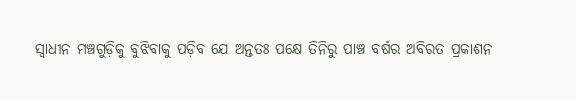ସ୍ୱାଧୀନ ମଞ୍ଚଗୁଡ଼ିକୁ ବୁଝିବାକୁ ପଡ଼ିବ ଯେ ଅନ୍ତତଃ ପକ୍ଷେ ତିନିରୁ ପାଞ୍ଚ ବର୍ଷର ଅବିରତ ପ୍ରକାଶନ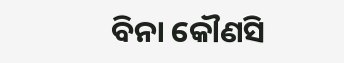ବିନା କୌଣସି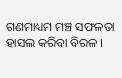ଗଣମାଧ୍ୟମ ମଞ୍ଚ ସଫଳତା ହାସଲ କରିବା ବିରଳ ।